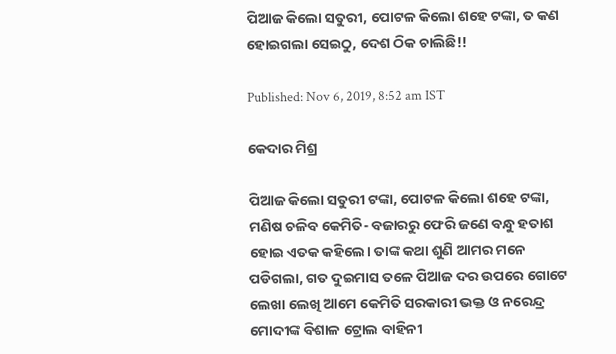ପିଆଜ କିଲୋ ସତୁରୀ, ପୋଟଳ କିଲୋ ଶହେ ଟଙ୍କା, ତ କଣ ହୋଇଗଲା ସେଇଠୁ, ଦେଶ ଠିକ ଚାଲିଛି!!

Published: Nov 6, 2019, 8:52 am IST

କେଦାର ମିଶ୍ର

ପିଆଜ କିଲୋ ସତୁରୀ ଟଙ୍କା, ପୋଟଳ କିଲୋ ଶହେ ଟଙ୍କା, ମଣିଷ ଚଳିବ କେମିତି- ବଜାରରୁ ଫେରି ଜଣେ ବନ୍ଧୁ ହତାଶ ହୋଇ ଏତକ କହିଲେ। ତାଙ୍କ କଥା ଶୁଣି ଆମର ମନେ ପଡିଗଲା, ଗତ ଦୁଇମାସ ତଳେ ପିଆଜ ଦର ଉପରେ ଗୋଟେ ଲେଖା ଲେଖି ଆମେ କେମିତି ସରକାରୀ ଭକ୍ତ ଓ ନରେନ୍ଦ୍ର ମୋଦୀଙ୍କ ବିଶାଳ ଟ୍ରୋଲ ବାହିନୀ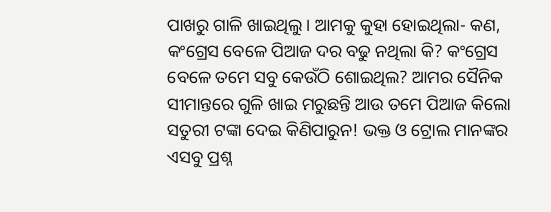ପାଖରୁ ଗାଳି ଖାଇଥିଲୁ। ଆମକୁ କୁହା ହୋଇଥିଲା- କଣ, କଂଗ୍ରେସ ବେଳେ ପିଆଜ ଦର ବଢୁ ନଥିଲା କି? କଂଗ୍ରେସ ବେଳେ ତମେ ସବୁ କେଉଁଠି ଶୋଇଥିଲ? ଆମର ସୈନିକ ସୀମାନ୍ତରେ ଗୁଳି ଖାଇ ମରୁଛନ୍ତି ଆଉ ତମେ ପିଆଜ କିଲୋ ସତୁରୀ ଟଙ୍କା ଦେଇ କିଣିପାରୁନ! ଭକ୍ତ ଓ ଟ୍ରୋଲ ମାନଙ୍କର ଏସବୁ ପ୍ରଶ୍ନ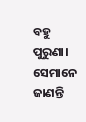ବହୁ ପୁରୁଣା। ସେମାନେ ଜାଣନ୍ତି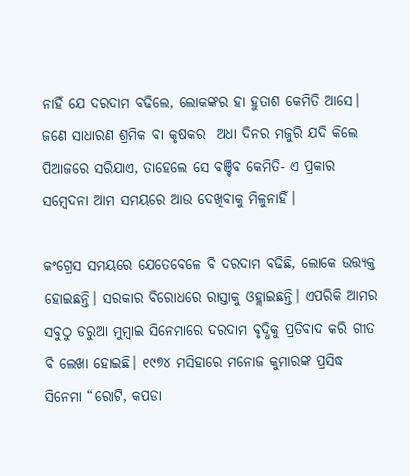ନାହିଁ ଯେ ଦରଦାମ ବଢିଲେ, ଲୋକଙ୍କର ହା ହୁତାଶ କେମିତି ଆସେ। ଜଣେ ସାଧାରଣ ଶ୍ରମିକ ବା କୃଷକର  ଅଧା ଦିନର ମଜୁରି ଯଦି କିଲେ ପିଆଜରେ ସରିଯାଏ, ତାହେଲେ ସେ ବଞ୍ଚିବ କେମିତି- ଏ ପ୍ରକାର ସମ୍ବେଦନା ଆମ ସମୟରେ ଆଉ ଦେଖିବାକୁ ମିଳୁନାହିଁ।

କଂଗ୍ରେସ ସମୟରେ ଯେତେବେଳେ ବି ଦରଦାମ ବଢିଛି, ଲୋକେ ଉତ୍ତ୍ୟକ୍ତ ହୋଇଛନ୍ତି। ସରକାର ବିରୋଧରେ ରାସ୍ତାକୁ ଓହ୍ଲାଇଛନ୍ତି। ଏପରିକି ଆମର ସବୁଠୁ ଡରୁଆ ମୁମ୍ବାଇ ସିନେମାରେ ଦରଦାମ ବୃଦ୍ଧିକୁ ପ୍ରତିବାଦ କରି ଗୀତ ବି ଲେଖା ହୋଇଛି। ୧୯୭୪ ମସିହାରେ ମନୋଜ କୁମାରଙ୍କ ପ୍ରସିଦ୍ଧ ସିନେମା “ରୋଟି, କପଡା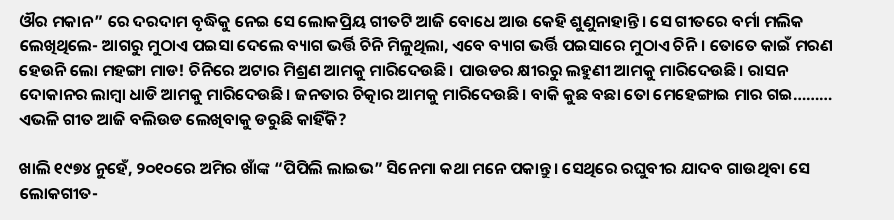ଔର ମକାନ” ରେ ଦରଦାମ ବୃଦ୍ଧିକୁ ନେଇ ସେ ଲୋକପ୍ରିୟ ଗୀତଟି ଆଜି ବୋଧେ ଆଉ କେହି ଶୁଣୁନାହାନ୍ତି। ସେ ଗୀତରେ ବର୍ମା ମଲିକ ଲେଖିଥିଲେ- ଆଗରୁ ମୁଠାଏ ପଇସା ଦେଲେ ବ୍ୟାଗ ଭର୍ତ୍ତି ଚିନି ମିଳୁଥିଲା, ଏବେ ବ୍ୟାଗ ଭର୍ତ୍ତି ପଇସାରେ ମୁଠାଏ ଚିନି। ତୋତେ କାଇଁ ମରଣ ହେଉନି ଲୋ ମହଙ୍ଗା ମାଡ! ଚିନିରେ ଅଟାର ମିଶ୍ରଣ ଆମକୁ ମାରିଦେଉଛି। ପାଉଡର କ୍ଷୀରରୁ ଲହୁଣୀ ଆମକୁ ମାରିଦେଉଛି। ରାସନ ଦୋକାନର ଲାମ୍ବା ଧାଡି ଆମକୁ ମାରିଦେଉଛି। ଜନତାର ଚିତ୍କାର ଆମକୁ ମାରିଦେଉଛି। ବାକି କୁଛ ବଛା ତୋ ମେହେଙ୍ଗାଇ ମାର ଗଇ……… ଏଭଳି ଗୀତ ଆଜି ବଲିଉଡ ଲେଖିବାକୁ ଡରୁଛି କାହିଁକି?

ଖାଲି ୧୯୭୪ ନୁହେଁ, ୨୦୧୦ରେ ଅମିର ଖାଁଙ୍କ “ପିପିଲି ଲାଇଭ” ସିନେମା କଥା ମନେ ପକାନ୍ତୁ। ସେଥିରେ ରଘୁବୀର ଯାଦବ ଗାଉଥିବା ସେ ଲୋକଗୀତ-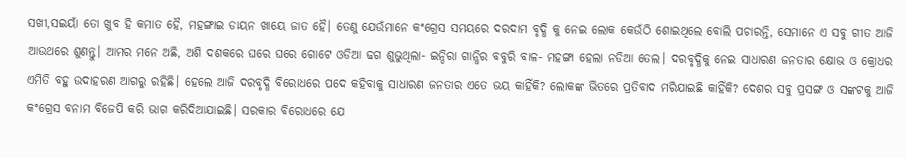ସଖୀ,ସଇୟାଁ ତୋ ଖୁବ ହି କମାତ ହୈ, ମହଙ୍ଗାଇ ଡାୟନ ଖାୟେ ଜାତ ହୈ। ତେଣୁ ଯେଉଁମାନେ କଂଗ୍ରେସ ସମୟରେ ଦରଦାମ ବୃଦ୍ଧି କୁ ନେଇ ଲୋକ କେଉଁଠି ଶୋଇଥିଲେ ବୋଲି ପଚାରନ୍ତି, ସେମାନେ ଏ ସବୁ ଗୀତ ଆଜି ଆଉଥରେ ଶୁଣନ୍ତୁ। ଆମର ମନେ ଅଛି, ଅଶି ଦଶକରେ ଘରେ ଘରେ ଗୋଟେ ଓଡିଆ ଢଗ ଶୁଭୁଥିଲା- ଇନ୍ଦିରା ଗାନ୍ଧିର ବବୁରି ବାଳ- ମହଙ୍ଗା ହେଲା ନଡିଆ ତେଲ। ଦରବୃଦ୍ଧିକୁ ନେଇ ସାଧାରଣ ଜନତାର କ୍ଷୋଭ ଓ କ୍ରୋଧର ଏମିତି ବହୁ ଉଦାହରଣ ଆଗରୁ ରହିଛି। ହେଲେ ଆଜି ଦରବୃଦ୍ଧି ବିରୋଧରେ ପଦେ କହିବାକୁ ସାଧାରଣ ଜନତାର ଏତେ ଭୟ କାହିଁକି? ଲୋକଙ୍କ ଭିତରେ ପ୍ରତିବାଦ ମରିଯାଇଛି କାହିଁକି? ଦେଶର ସବୁ ପ୍ରସଙ୍ଗ ଓ ସଙ୍କଟକୁ ଆଜି କଂଗ୍ରେସ ବନାମ ବିଜେପି କରି ଭାଗ କରିଦିଆଯାଇଛି। ସରକାର ବିରୋଧରେ ଯେ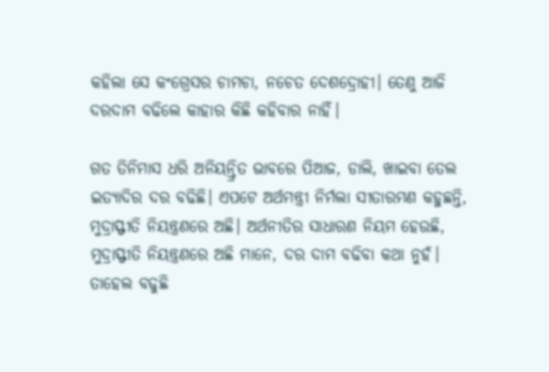କହିଲା ସେ କଂଗ୍ରେସର ଚାମଚା, ନଚେତ ଦେଶଦ୍ରୋହୀ। ତେଣୁ ଆଜି ଦରଦାମ ବଢିଲେ କାହାର କିଛି କହିବାର ନାହିଁ।

ଗତ ତିନିମାସ ଧରି ଅନିୟନ୍ତ୍ରିତ ଭାବରେ ପିଆଜ, ଡାଲି, ଖାଇବା ତେଲ ଇତ୍ୟାଦିର ଦର ବଢିଛି। ଏପଟେ ଅର୍ଥମନ୍ତ୍ରୀ ନିର୍ମଲା ସୀତାରମଣ କହୁଛନ୍ତି, ମୁଦ୍ରାସ୍ଫୀତି ନିୟନ୍ତ୍ରଣରେ ଅଛି। ଅର୍ଥନୀତିର ସାଧାରଣ ନିୟମ ହେଉଛି, ମୁଦ୍ରାସ୍ଫୀତି ନିୟନ୍ତ୍ରଣରେ ଅଛି ମାନେ, ଦର ଦାମ ବଢିବା କଥା ନୁହଁ। ତାହେଲ ବଢୁଛି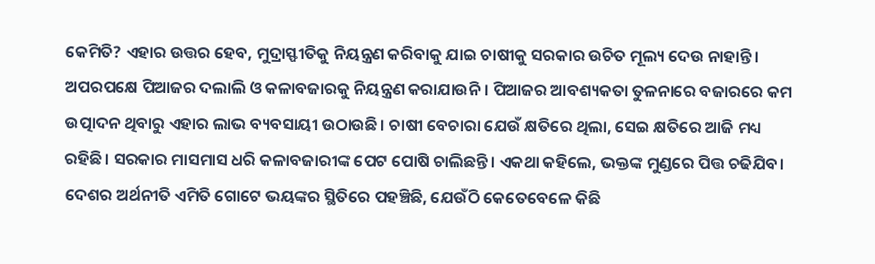କେମିତି? ଏହାର ଉତ୍ତର ହେବ, ମୁଦ୍ରାସ୍ଫୀତିକୁ ନିୟନ୍ତ୍ରଣ କରିବାକୁ ଯାଇ ଚାଷୀକୁ ସରକାର ଉଚିତ ମୂଲ୍ୟ ଦେଉ ନାହାନ୍ତି। ଅପରପକ୍ଷେ ପିଆଜର ଦଲାଲି ଓ କଳାବଜାରକୁ ନିୟନ୍ତ୍ରଣ କରାଯାଉନି। ପିଆଜର ଆବଶ୍ୟକତା ତୁଳନାରେ ବଜାରରେ କମ ଉତ୍ପାଦନ ଥିବାରୁ ଏହାର ଲାଭ ବ୍ୟବସାୟୀ ଉଠାଉଛି। ଚାଷୀ ବେଚାରା ଯେଉଁ କ୍ଷତିରେ ଥିଲା, ସେଇ କ୍ଷତିରେ ଆଜି ମଧ୍ୟ ରହିଛି। ସରକାର ମାସମାସ ଧରି କଳାବଜାରୀଙ୍କ ପେଟ ପୋଷି ଚାଲିଛନ୍ତି। ଏକଥା କହିଲେ, ଭକ୍ତଙ୍କ ମୁଣ୍ଡରେ ପିତ୍ତ ଚଢିଯିବ। ଦେଶର ଅର୍ଥନୀତି ଏମିତି ଗୋଟେ ଭୟଙ୍କର ସ୍ଥିତିରେ ପହଞ୍ଚିଛି, ଯେଉଁଠି କେତେବେଳେ କିଛି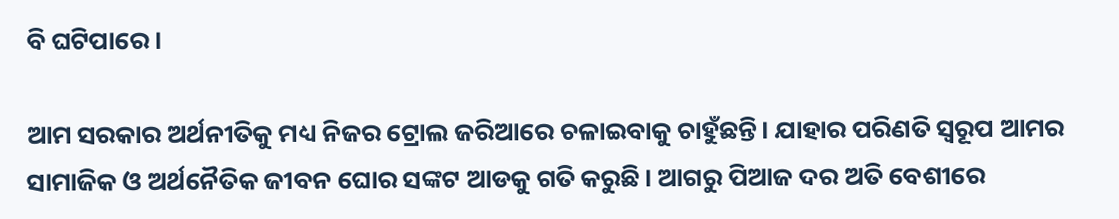ବି ଘଟିପାରେ।

ଆମ ସରକାର ଅର୍ଥନୀତିକୁ ମଧ୍ୟ ନିଜର ଟ୍ରୋଲ ଜରିଆରେ ଚଳାଇବାକୁ ଚାହୁଁଛନ୍ତି। ଯାହାର ପରିଣତି ସ୍ଵରୂପ ଆମର ସାମାଜିକ ଓ ଅର୍ଥନୈତିକ ଜୀବନ ଘୋର ସଙ୍କଟ ଆଡକୁ ଗତି କରୁଛି। ଆଗରୁ ପିଆଜ ଦର ଅତି ବେଶୀରେ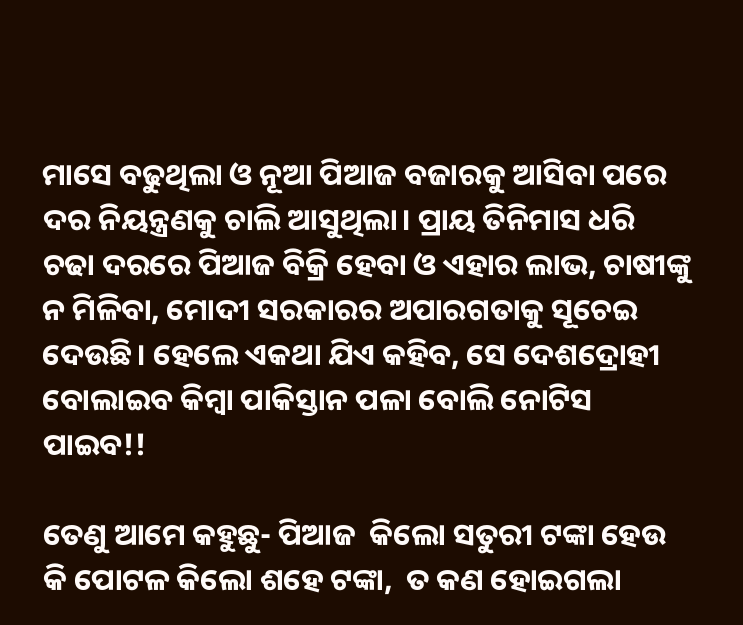ମାସେ ବଢୁଥିଲା ଓ ନୂଆ ପିଆଜ ବଜାରକୁ ଆସିବା ପରେ ଦର ନିୟନ୍ତ୍ରଣକୁ ଚାଲି ଆସୁଥିଲା। ପ୍ରାୟ ତିନିମାସ ଧରି ଚଢା ଦରରେ ପିଆଜ ବିକ୍ରି ହେବା ଓ ଏହାର ଲାଭ, ଚାଷୀଙ୍କୁ ନ ମିଳିବା, ମୋଦୀ ସରକାରର ଅପାରଗତାକୁ ସୂଚେଇ ଦେଉଛି। ହେଲେ ଏକଥା ଯିଏ କହିବ, ସେ ଦେଶଦ୍ରୋହୀ ବୋଲାଇବ କିମ୍ବା ପାକିସ୍ତାନ ପଳା ବୋଲି ନୋଟିସ ପାଇବ!!

ତେଣୁ ଆମେ କହୁଛୁ- ପିଆଜ  କିଲୋ ସତୁରୀ ଟଙ୍କା ହେଉ କି ପୋଟଳ କିଲୋ ଶହେ ଟଙ୍କା,  ତ କଣ ହୋଇଗଲା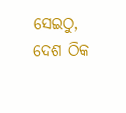ସେଇଠୁ, ଦେଶ ଠିକ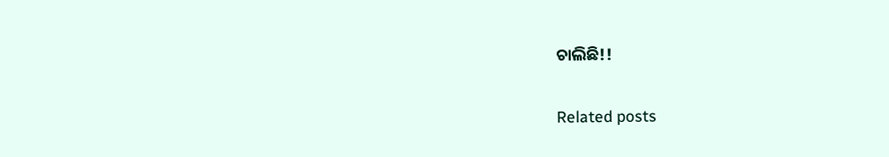ଚାଲିଛି!!

Related posts